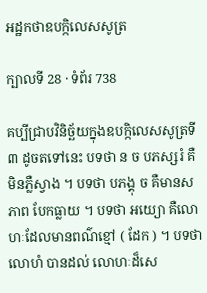អដ្ឋកថាឧបក្កិលេសសូត្រ

ក្បាលទី 28 · ទំព័រ 738

គប្បីជ្រាបវិនិច្ឆ័យក្នុងឧបក្កិលេសសូត្រទី ៣ ដូចតទៅនេះ បទថា ន ច បភស្សរំ គឺមិនភ្លឺស្វាង ។ បទថា បភង្គុ ច គឺមានសភាព បែកធ្លាយ ។ បទថា អយ្យោ គឺលោហៈដែលមានពណ៌ខ្មៅ ( ដែក ) ។ បទថា លោហំ បានដល់ លោហៈដ៏សេ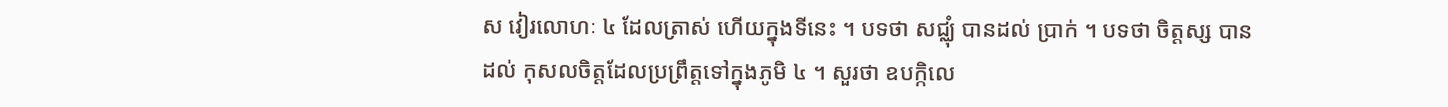ស វៀរលោហៈ ៤ ដែលត្រាស់ ហើយក្នុងទីនេះ ។ បទថា សជ្ឈុំ បានដល់ ប្រាក់ ។ បទថា ចិត្តស្ស បាន ដល់ កុសលចិត្តដែលប្រព្រឹត្តទៅក្នុងភូមិ ៤ ។ សួរថា ឧបក្កិលេ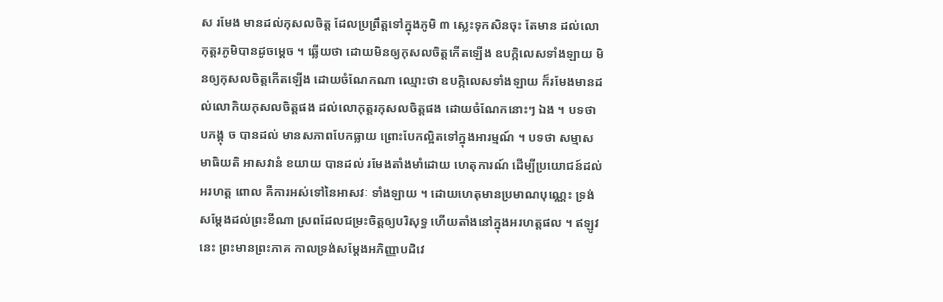ស រមែង មានដល់កុសលចិត្ត ដែលប្រព្រឹត្តទៅក្នុងភូមិ ៣ ស្លេះទុកសិនចុះ តែមាន ដល់លោកុត្តរភូមិបានដូចម្តេច ។ ឆ្លើយថា ដោយមិនឲ្យកុសលចិត្តកើតឡើង ឧបក្កិលេសទាំងឡាយ មិនឲ្យកុសលចិត្តកើតឡើង ដោយចំណែកណា ឈ្មោះថា ឧបក្កិលេសទាំងឡាយ ក៏រមែងមានដល់លោកិយកុសលចិត្តផង ដល់លោកុត្តរកុសលចិត្តផង ដោយចំណែកនោះៗ ឯង ។ បទថា បភង្គុ ច បានដល់ មានសភាពបែកធ្លាយ ព្រោះបែកល្អិតទៅក្នុងអារម្មណ៍ ។ បទថា សម្មាសមាធិយតិ អាសវានំ ខយាយ បានដល់ រមែងតាំងមាំដោយ ហេតុការណ៍ ដើម្បីប្រយោជន៍ដល់អរហត្ត ពោល គឺការអស់ទៅនៃអាសវៈ ទាំងឡាយ ។ ដោយហេតុមានប្រមាណបុណ្ណេះ ទ្រង់សម្តែងដល់ព្រះខីណា ស្រពដែលជម្រះចិត្តឲ្យបរិសុទ្ធ ហើយតាំងនៅក្នុងអរហត្តផល ។ ឥឡូវនេះ ព្រះមានព្រះភាគ កាលទ្រង់សម្តែងអភិញ្ញាបដិវេ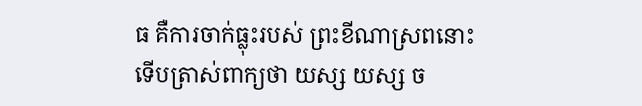ធ គឺការចាក់ធ្លុះរបស់ ព្រះខីណាស្រពនោះ ទើបត្រាស់ពាក្យថា យស្ស យស្ស ច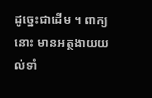ដូច្នេះជាដើម ។ ពាក្យនោះ មានអត្ថងាយយល់ទាំ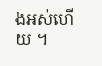ងអស់ហើយ ។